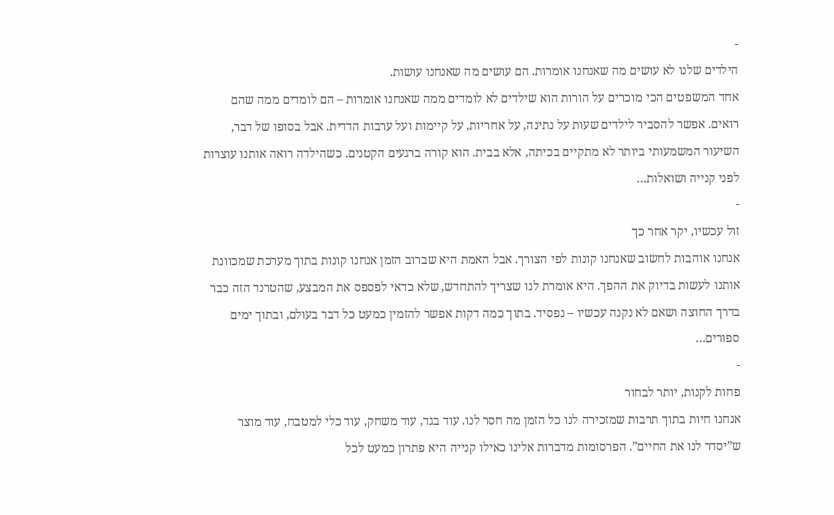-
הילדים שלנו לא עושים מה שאנחנו אומרות. הם עושים מה שאנחנו עושות.
אחד המשפטים הכי מוכרים על הורות הוא שילדים לא לומדים ממה שאנחנו אומרות – הם לומדים ממה שהם רואים. אפשר להסביר לילדים שעות על נתינה, על אחריות, על קיימות ועל ערבות הדדית. אבל בסופו של דבר, השיעור המשמעותי ביותר לא מתקיים בכיתה, אלא בבית. הוא קורה ברגעים הקטנים. כשהילדה רואה אותנו עוצרות לפני קנייה ושואלות…
-
זול עכשיו, יקר אחר כך
אנחנו אוהבות לחשוב שאנחנו קונות לפי הצורך. אבל האמת היא שברוב הזמן אנחנו קונות בתוך מערכת שמכוונת אותנו לעשות בדיוק את ההפך. היא אומרת לנו שצריך להתחדש, שלא כדאי לפספס את המבצע, שהטרנד הזה כבר בדרך החוצה ושאם לא נקנה עכשיו – נפסיד. בתוך כמה דקות אפשר להזמין כמעט כל דבר בעולם, ובתוך ימים ספורים…
-
פחות לקנות, יותר לבחור
אנחנו חיות בתוך תרבות שמזכירה לנו כל הזמן מה חסר לנו. עוד בגד, עוד משחק, עוד כלי למטבח, עוד מוצר ש”יסדר לנו את החיים”. הפרסומות מדברות אלינו כאילו קנייה היא פתרון כמעט לכל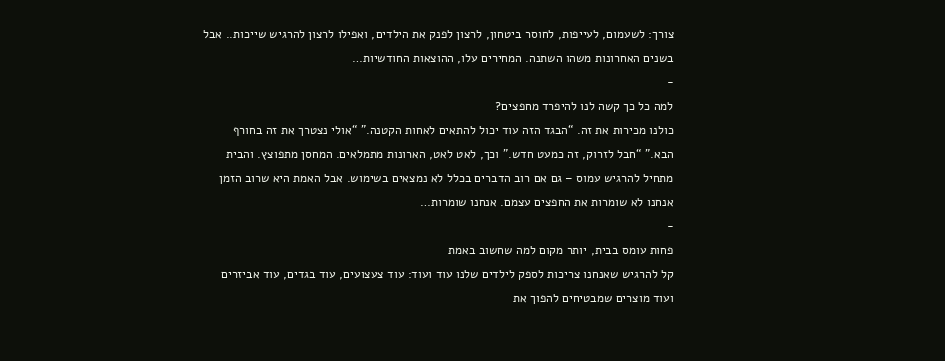צורך: לשעמום, לעייפות, לחוסר ביטחון, לרצון לפנק את הילדים, ואפילו לרצון להרגיש שייכות.. אבל בשנים האחרונות משהו השתנה. המחירים עלו, ההוצאות החודשיות…
-
למה כל כך קשה לנו להיפרד מחפצים?
כולנו מכירות את זה. “הבגד הזה עוד יכול להתאים לאחות הקטנה.” “אולי נצטרך את זה בחורף הבא.” “חבל לזרוק, זה כמעט חדש.” וכך, לאט לאט, הארונות מתמלאים. המחסן מתפוצץ. והבית מתחיל להרגיש עמוס – גם אם רוב הדברים בכלל לא נמצאים בשימוש. אבל האמת היא שרוב הזמן אנחנו לא שומרות את החפצים עצמם. אנחנו שומרות…
-
פחות עומס בבית, יותר מקום למה שחשוב באמת
קל להרגיש שאנחנו צריכות לספק לילדים שלנו עוד ועוד: עוד צעצועים, עוד בגדים, עוד אביזרים ועוד מוצרים שמבטיחים להפוך את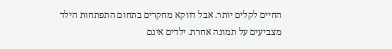החיים לקלים יותר. אבל דווקא מחקרים בתחום התפתחות הילד מצביעים על תמונה אחרת. ילדים אינם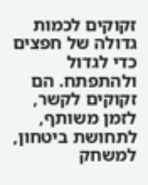זקוקים לכמות גדולה של חפצים כדי לגדול ולהתפתח. הם זקוקים לקשר, לזמן משותף, לתחושת ביטחון, למשחק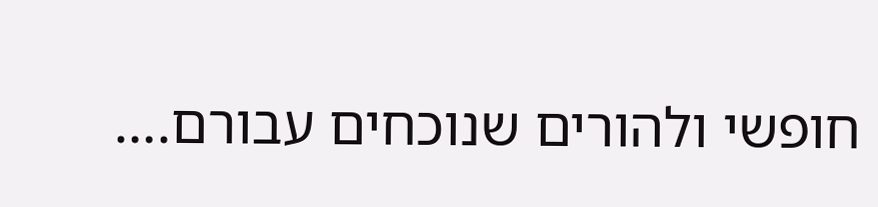חופשי ולהורים שנוכחים עבורם.…